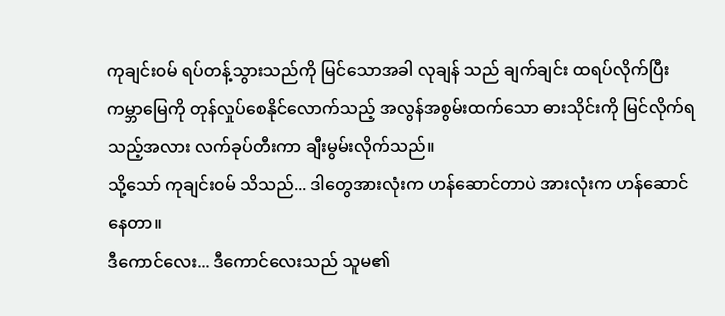ကုချင်း၀မ် ရပ်တန့်သွားသည်ကို မြင်သောအခါ လုချန် သည် ချက်ချင်း ထရပ်လိုက်ပြီး ကမ္ဘာမြေကို တုန်လှုပ်စေနိုင်လောက်သည့် အလွန်အစွမ်းထက်သော ဓားသိုင်းကို မြင်လိုက်ရသည့်အလား လက်ခုပ်တီးကာ ချီးမွမ်းလိုက်သည်။
သို့သော် ကုချင်း၀မ် သိသည်... ဒါတွေအားလုံးက ဟန်ဆောင်တာပဲ အားလုံးက ဟန်ဆောင်နေတာ။
ဒီကောင်လေး... ဒီကောင်လေးသည် သူမ၏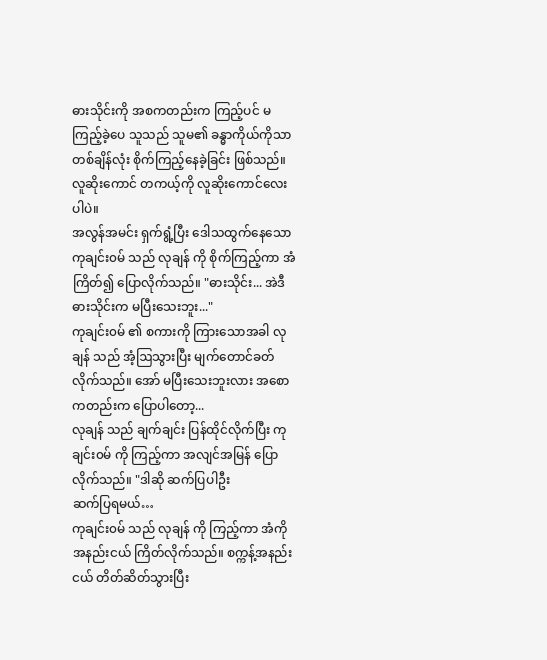ဓားသိုင်းကို အစကတည်းက ကြည့်ပင် မကြည့်ခဲ့ပေ သူသည် သူမ၏ ခန္ဓာကိုယ်ကိုသာ တစ်ချိန်လုံး စိုက်ကြည့်နေခဲ့ခြင်း ဖြစ်သည်။
လူဆိုးကောင် တကယ့်ကို လူဆိုးကောင်လေးပါပဲ။
အလွန်အမင်း ရှက်ရွံ့ပြီး ဒေါသထွက်နေသော ကုချင်း၀မ် သည် လုချန် ကို စိုက်ကြည့်ကာ အံကြိတ်၍ ပြောလိုက်သည်။ "ဓားသိုင်း... အဲဒီဓားသိုင်းက မပြီးသေးဘူး..."
ကုချင်း၀မ် ၏ စကားကို ကြားသောအခါ လုချန် သည် အံ့ဩသွားပြီး မျက်တောင်ခတ်လိုက်သည်။ အော် မပြီးသေးဘူးလား အစောကတည်းက ပြောပါတော့...
လုချန် သည် ချက်ချင်း ပြန်ထိုင်လိုက်ပြီး ကုချင်း၀မ် ကို ကြည့်ကာ အလျင်အမြန် ပြောလိုက်သည်။ "ဒါဆို ဆက်ပြပါဦး
ဆက်ပြရမယ်…
ကုချင်း၀မ် သည် လုချန် ကို ကြည့်ကာ အံကို အနည်းငယ် ကြိတ်လိုက်သည်။ စက္ကန့်အနည်းငယ် တိတ်ဆိတ်သွားပြီး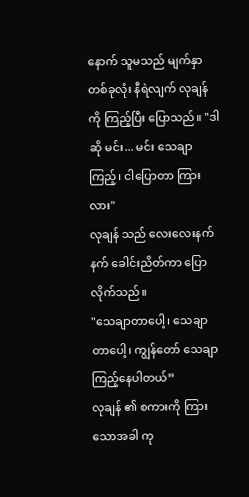နောက် သူမသည် မျက်နှာတစ်ခုလုံး နီရဲလျက် လုချန် ကို ကြည့်ပြီး ပြောသည်။ "ဒါဆို မင်း... မင်း သေချာကြည့်၊ ငါပြောတာ ကြားလား"
လုချန် သည် လေးလေးနက်နက် ခေါင်းညိတ်ကာ ပြောလိုက်သည်။
"သေချာတာပေါ့၊ သေချာတာပေါ့၊ ကျွန်တော် သေချာကြည့်နေပါတယ်”
လုချန် ၏ စကားကို ကြားသောအခါ ကု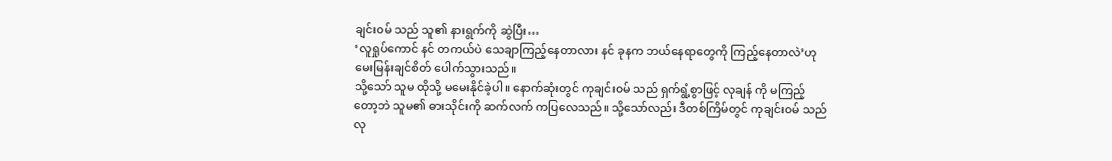ချင်း၀မ် သည် သူ၏ နားရွက်ကို ဆွဲပြီး…
‘လူရှုပ်ကောင် နင် တကယ်ပဲ သေချာကြည့်နေတာလား နင် ခုနက ဘယ်နေရာတွေကို ကြည့်နေတာလဲ’ဟု မေးမြန်းချင်စိတ် ပေါက်သွားသည်။
သို့သော် သူမ ထိုသို့ မမေးနိုင်ခဲ့ပါ။ နောက်ဆုံးတွင် ကုချင်း၀မ် သည် ရှက်ရွံ့စွာဖြင့် လုချန် ကို မကြည့်တော့ဘဲ သူမ၏ ဓားသိုင်းကို ဆက်လက် ကပြလေသည်။ သို့သော်လည်း ဒီတစ်ကြိမ်တွင် ကုချင်း၀မ် သည် လု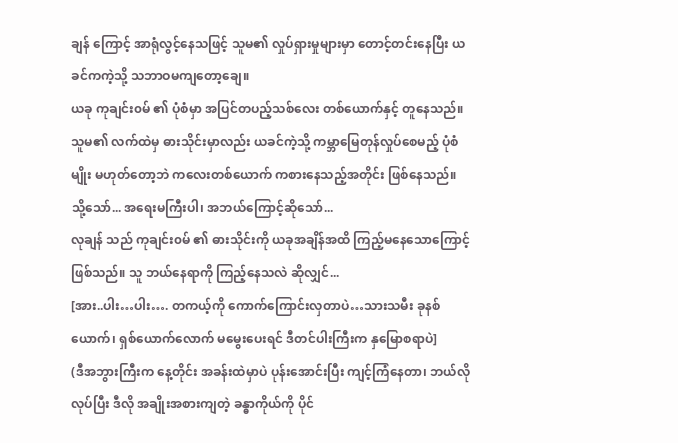ချန် ကြောင့် အာရုံလွင့်နေသဖြင့် သူမ၏ လှုပ်ရှားမှုများမှာ တောင့်တင်းနေပြီး ယခင်ကကဲ့သို့ သဘာဝမကျတော့ချေ။
ယခု ကုချင်း၀မ် ၏ ပုံစံမှာ အပြင်တပည့်သစ်လေး တစ်ယောက်နှင့် တူနေသည်။
သူမ၏ လက်ထဲမှ ဓားသိုင်းမှာလည်း ယခင်ကဲ့သို့ ကမ္ဘာမြေတုန်လှုပ်စေမည့် ပုံစံမျိုး မဟုတ်တော့ဘဲ ကလေးတစ်ယောက် ကစားနေသည့်အတိုင်း ဖြစ်နေသည်။
သို့သော်... အရေးမကြီးပါ၊ အဘယ်ကြောင့်ဆိုသော်...
လုချန် သည် ကုချင်း၀မ် ၏ ဓားသိုင်းကို ယခုအချိန်အထိ ကြည့်မနေသောကြောင့် ဖြစ်သည်။ သူ ဘယ်နေရာကို ကြည့်နေသလဲ ဆိုလျှင်...
[အား..ပါး…ပါး…. တကယ့်ကို ကောက်ကြောင်းလှတာပဲ…သားသမီး ခုနစ်ယောက်၊ ရှစ်ယောက်လောက် မမွေးပေးရင် ဒီတင်ပါးကြီးက နှမြောစရာပဲ]
(ဒီအဘွားကြီးက နေ့တိုင်း အခန်းထဲမှာပဲ ပုန်းအောင်းပြီး ကျင့်ကြံနေတာ၊ ဘယ်လိုလုပ်ပြီး ဒီလို အချိုးအစားကျတဲ့ ခန္ဓာကိုယ်ကို ပိုင်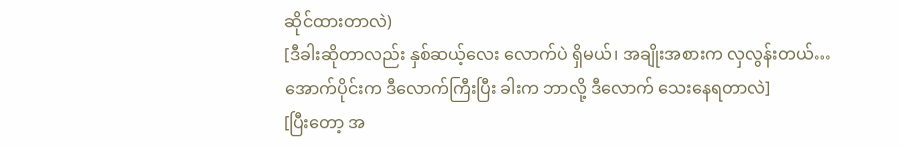ဆိုင်ထားတာလဲ)
[ဒီခါးဆိုတာလည်း နှစ်ဆယ့်လေး လောက်ပဲ ရှိမယ်၊ အချိုးအစားက လှလွန်းတယ်…အောက်ပိုင်းက ဒီလောက်ကြီးပြီး ခါးက ဘာလို့ ဒီလောက် သေးနေရတာလဲ]
[ပြီးတော့ အ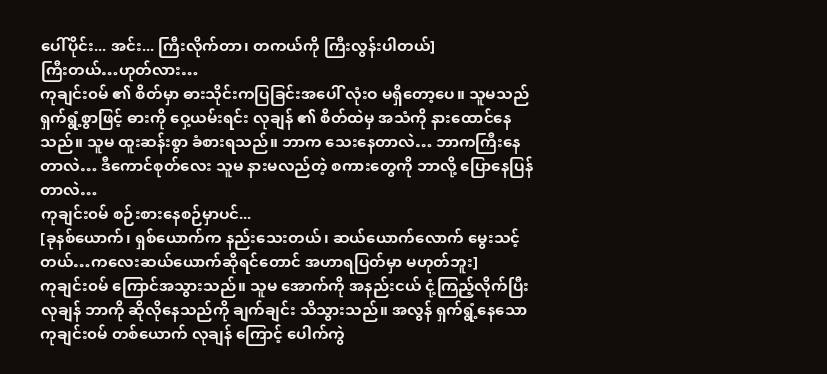ပေါ်ပိုင်း... အင်း... ကြီးလိုက်တာ၊ တကယ်ကို ကြီးလွန်းပါတယ်]
ကြီးတယ်…ဟုတ်လား…
ကုချင်း၀မ် ၏ စိတ်မှာ ဓားသိုင်းကပြခြင်းအပေါ် လုံးဝ မရှိတော့ပေ။ သူမသည် ရှက်ရွံ့စွာဖြင့် ဓားကို ဝှေ့ယမ်းရင်း လုချန် ၏ စိတ်ထဲမှ အသံကို နားထောင်နေသည်။ သူမ ထူးဆန်းစွာ ခံစားရသည်။ ဘာက သေးနေတာလဲ… ဘာကကြီးနေတာလဲ… ဒီကောင်စုတ်လေး သူမ နားမလည်တဲ့ စကားတွေကို ဘာလို့ ပြောနေပြန်တာလဲ…
ကုချင်း၀မ် စဉ်းစားနေစဉ်မှာပင်...
[ခုနစ်ယောက်၊ ရှစ်ယောက်က နည်းသေးတယ်၊ ဆယ်ယောက်လောက် မွေးသင့်တယ်…ကလေးဆယ်ယောက်ဆိုရင်တောင် အဟာရပြတ်မှာ မဟုတ်ဘူး]
ကုချင်း၀မ် ကြောင်အသွားသည်။ သူမ အောက်ကို အနည်းငယ် ငုံ့ကြည့်လိုက်ပြီး လုချန် ဘာကို ဆိုလိုနေသည်ကို ချက်ချင်း သိသွားသည်။ အလွန် ရှက်ရွံ့နေသော ကုချင်း၀မ် တစ်ယောက် လုချန် ကြောင့် ပေါက်ကွဲ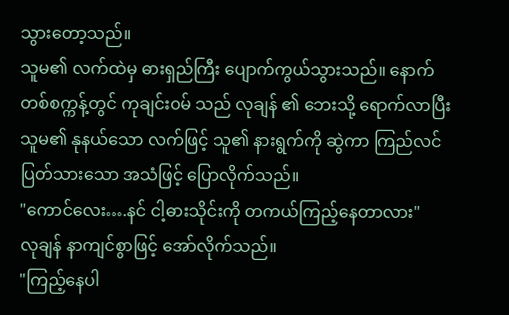သွားတော့သည်။
သူမ၏ လက်ထဲမှ ဓားရှည်ကြီး ပျောက်ကွယ်သွားသည်။ နောက်တစ်စက္ကန့်တွင် ကုချင်း၀မ် သည် လုချန် ၏ ဘေးသို့ ရောက်လာပြီး သူမ၏ နုနယ်သော လက်ဖြင့် သူ၏ နားရွက်ကို ဆွဲကာ ကြည်လင်ပြတ်သားသော အသံဖြင့် ပြောလိုက်သည်။
"ကောင်လေး….နင် ငါ့ဓားသိုင်းကို တကယ်ကြည့်နေတာလား"
လုချန် နာကျင်စွာဖြင့် အော်လိုက်သည်။
"ကြည့်နေပါ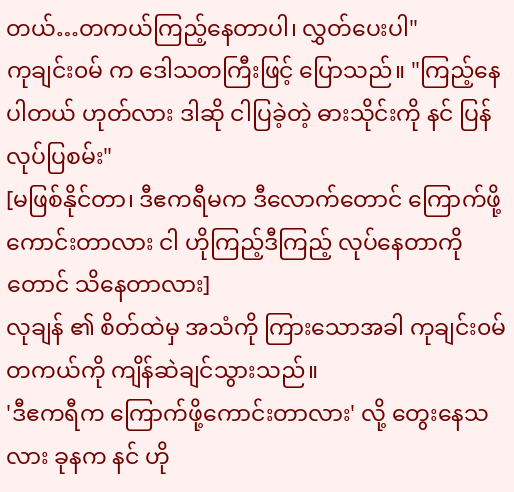တယ်…တကယ်ကြည့်နေတာပါ၊ လွှတ်ပေးပါ"
ကုချင်း၀မ် က ဒေါသတကြီးဖြင့် ပြောသည်။ "ကြည့်နေပါတယ် ဟုတ်လား ဒါဆို ငါပြခဲ့တဲ့ ဓားသိုင်းကို နင် ပြန်လုပ်ပြစမ်း"
[မဖြစ်နိုင်တာ၊ ဒီဧကရီမက ဒီလောက်တောင် ကြောက်ဖို့ကောင်းတာလား ငါ ဟိုကြည့်ဒီကြည့် လုပ်နေတာကိုတောင် သိနေတာလား]
လုချန် ၏ စိတ်ထဲမှ အသံကို ကြားသောအခါ ကုချင်း၀မ် တကယ်ကို ကျိန်ဆဲချင်သွားသည်။
'ဒီဧကရီက ကြောက်ဖို့ကောင်းတာလား' လို့ တွေးနေသလား ခုနက နင် ဟို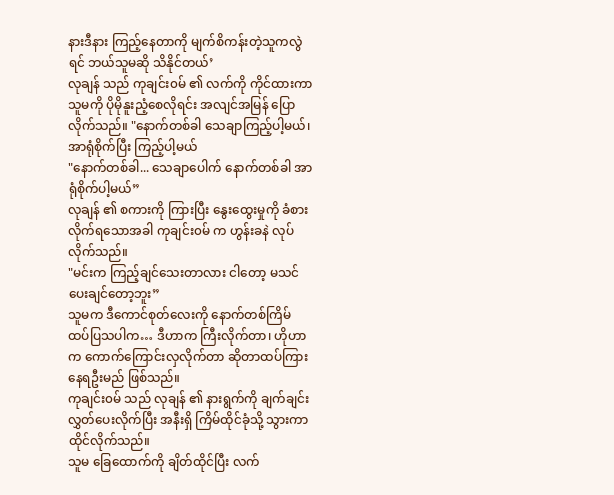နားဒီနား ကြည့်နေတာကို မျက်စိကန်းတဲ့သူကလွဲရင် ဘယ်သူမဆို သိနိုင်တယ်’
လုချန် သည် ကုချင်း၀မ် ၏ လက်ကို ကိုင်ထားကာ သူမကို ပိုမိုနူးညံ့စေလိုရင်း အလျင်အမြန် ပြောလိုက်သည်။ "နောက်တစ်ခါ သေချာကြည့်ပါ့မယ်၊ အာရုံစိုက်ပြီး ကြည့်ပါ့မယ်
"နောက်တစ်ခါ... သေချာပေါက် နောက်တစ်ခါ အာရုံစိုက်ပါ့မယ်”
လုချန် ၏ စကားကို ကြားပြီး နွေးထွေးမှုကို ခံစားလိုက်ရသောအခါ ကုချင်း၀မ် က ဟွန်းခနဲ လုပ်လိုက်သည်။
"မင်းက ကြည့်ချင်သေးတာလား ငါတော့ မသင်ပေးချင်တော့ဘူး”
သူမက ဒီကောင်စုတ်လေးကို နောက်တစ်ကြိမ် ထပ်ပြသပါက… ဒီဟာက ကြီးလိုက်တာ၊ ဟိုဟာက ကောက်ကြောင်းလှလိုက်တာ ဆိုတာထပ်ကြား နေရဦးမည် ဖြစ်သည်။
ကုချင်း၀မ် သည် လုချန် ၏ နားရွက်ကို ချက်ချင်း လွှတ်ပေးလိုက်ပြီး အနီးရှိ ကြိမ်ထိုင်ခုံသို့ သွားကာ ထိုင်လိုက်သည်။
သူမ ခြေထောက်ကို ချိတ်ထိုင်ပြီး လက်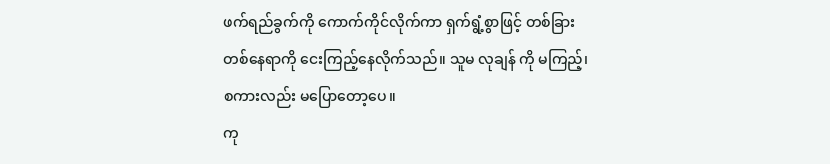ဖက်ရည်ခွက်ကို ကောက်ကိုင်လိုက်ကာ ရှက်ရွံ့စွာဖြင့် တစ်ခြားတစ်နေရာကို ငေးကြည့်နေလိုက်သည်။ သူမ လုချန် ကို မကြည့်၊ စကားလည်း မပြောတော့ပေ။
ကု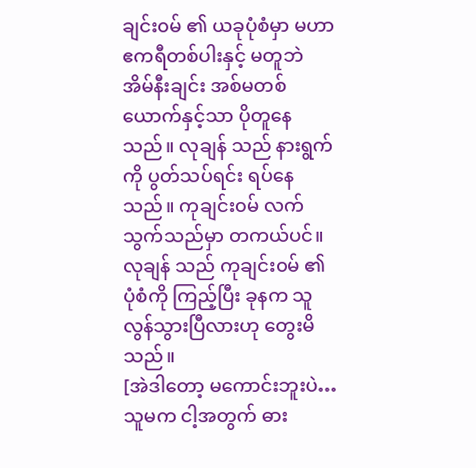ချင်း၀မ် ၏ ယခုပုံစံမှာ မဟာဧကရီတစ်ပါးနှင့် မတူဘဲ အိမ်နီးချင်း အစ်မတစ်ယောက်နှင့်သာ ပိုတူနေသည်။ လုချန် သည် နားရွက်ကို ပွတ်သပ်ရင်း ရပ်နေသည်။ ကုချင်း၀မ် လက်သွက်သည်မှာ တကယ်ပင်။
လုချန် သည် ကုချင်း၀မ် ၏ ပုံစံကို ကြည့်ပြီး ခုနက သူ လွန်သွားပြီလားဟု တွေးမိသည်။
[အဲဒါတော့ မကောင်းဘူးပဲ… သူမက ငါ့အတွက် ဓား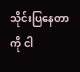သိုင်းပြနေတာကို ငါ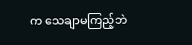က သေချာမကြည့်ဘဲ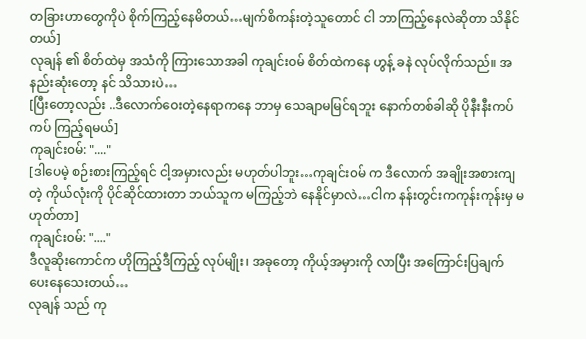တခြားဟာတွေကိုပဲ စိုက်ကြည့်နေမိတယ်…မျက်စိကန်းတဲ့သူတောင် ငါ ဘာကြည့်နေလဲဆိုတာ သိနိုင်တယ်]
လုချန် ၏ စိတ်ထဲမှ အသံကို ကြားသောအခါ ကုချင်း၀မ် စိတ်ထဲကနေ ဟွန့် ခနဲ လုပ်လိုက်သည်။ အနည်းဆုံးတော့ နင် သိသားပဲ…
[ပြီးတော့လည်း ..ဒီလောက်ဝေးတဲ့နေရာကနေ ဘာမှ သေချာမမြင်ရဘူး နောက်တစ်ခါဆို ပိုနီးနီးကပ်ကပ် ကြည့်ရမယ်]
ကုချင်း၀မ်: "...."
[ဒါပေမဲ့ စဉ်းစားကြည့်ရင် ငါ့အမှားလည်း မဟုတ်ပါဘူး…ကုချင်း၀မ် က ဒီလောက် အချိုးအစားကျတဲ့ ကိုယ်လုံးကို ပိုင်ဆိုင်ထားတာ ဘယ်သူက မကြည့်ဘဲ နေနိုင်မှာလဲ…ငါက နန်းတွင်းကကုန်းကုန်းမှ မဟုတ်တာ]
ကုချင်း၀မ်: "...."
ဒီလူဆိုးကောင်က ဟိုကြည့်ဒီကြည့် လုပ်မျိုး၊ အခုတော့ ကိုယ့်အမှားကို လာပြီး အကြောင်းပြချက် ပေးနေသေးတယ်…
လုချန် သည် ကု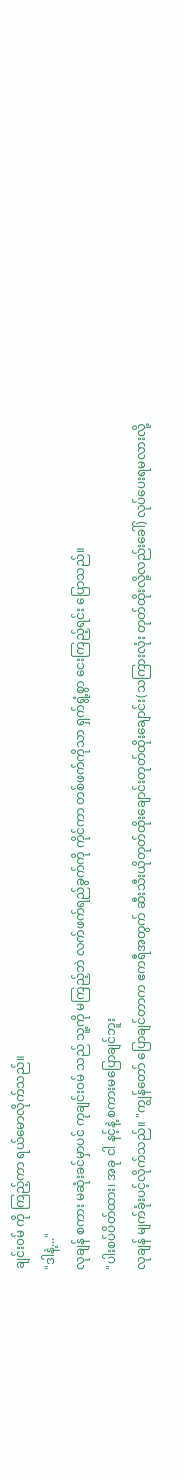ချင်း၀မ် ကို ကြည့်ကာ ရယ်မောလိုက်သည်။
"ဒါနဲ့..."
လုချန် စကား မဆုံးခင်မှာပင် ကုချင်း၀မ် သည် သူ့ကို မကြည့်ဘဲ လက်ဖက်ရည်ခွက်ကို ကိုင်ကာ တစ်ဖက်ကိုသာ ရှက်ရွံ့စွာ ငေးကြည့်ရင်း ပြောသည်။
"ပါးစပ်ပိတ်ထား၊ အခု ငါ နင့်နဲ့ စကားမပြောချင်ဘူး
လုချန် မျက်ခုံးပင့်လိုက်သည်။ "ကျွန်တော် ပြောချင်တာက ဧကရီအတွက် ဆီးသီးယိုတုတ်ထိုးချောင်းတုတ်ထိုးချောင်း(သကြားလုံး တုတ်ထိုးလို့လည်းခေါ်) လုပ်ပေးရမလားလို့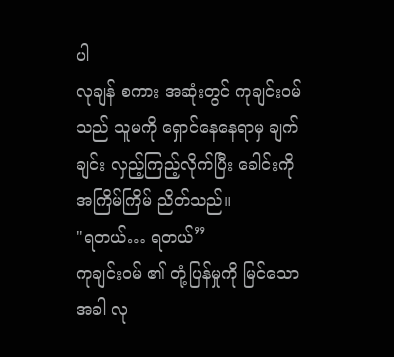ပါ
လုချန် စကား အဆုံးတွင် ကုချင်း၀မ် သည် သူမကို ရှောင်နေနေရာမှ ချက်ချင်း လှည့်ကြည့်လိုက်ပြီး ခေါင်းကို အကြိမ်ကြိမ် ညိတ်သည်။
"ရတယ်… ရတယ်”
ကုချင်း၀မ် ၏ တုံ့ပြန်မှုကို မြင်သောအခါ လု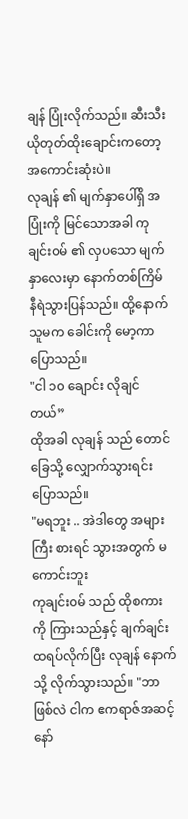ချန် ပြုံးလိုက်သည်။ ဆီးသီးယိုတုတ်ထိုးချောင်းကတော့ အကောင်းဆုံးပဲ။
လုချန် ၏ မျက်နှာပေါ်ရှိ အပြုံးကို မြင်သောအခါ ကုချင်း၀မ် ၏ လှပသော မျက်နှာလေးမှာ နောက်တစ်ကြိမ် နီရဲသွားပြန်သည်။ ထို့နောက် သူမက ခေါင်းကို မော့ကာ ပြောသည်။
"ငါ ၁၀ ချောင်း လိုချင်တယ်”
ထိုအခါ လုချန် သည် တောင်ခြေသို့ လျှောက်သွားရင်း ပြောသည်။
"မရဘူး .. အဲဒါတွေ အများကြီး စားရင် သွားအတွက် မကောင်းဘူး
ကုချင်း၀မ် သည် ထိုစကားကို ကြားသည်နှင့် ချက်ချင်း ထရပ်လိုက်ပြီး လုချန် နောက်သို့ လိုက်သွားသည်။ "ဘာဖြစ်လဲ ငါက ဧကရာဇ်အဆင့်နော်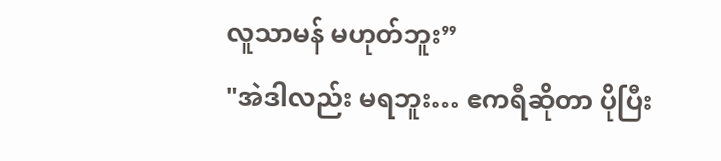လူသာမန် မဟုတ်ဘူး”
"အဲဒါလည်း မရဘူး… ဧကရီဆိုတာ ပိုပြီး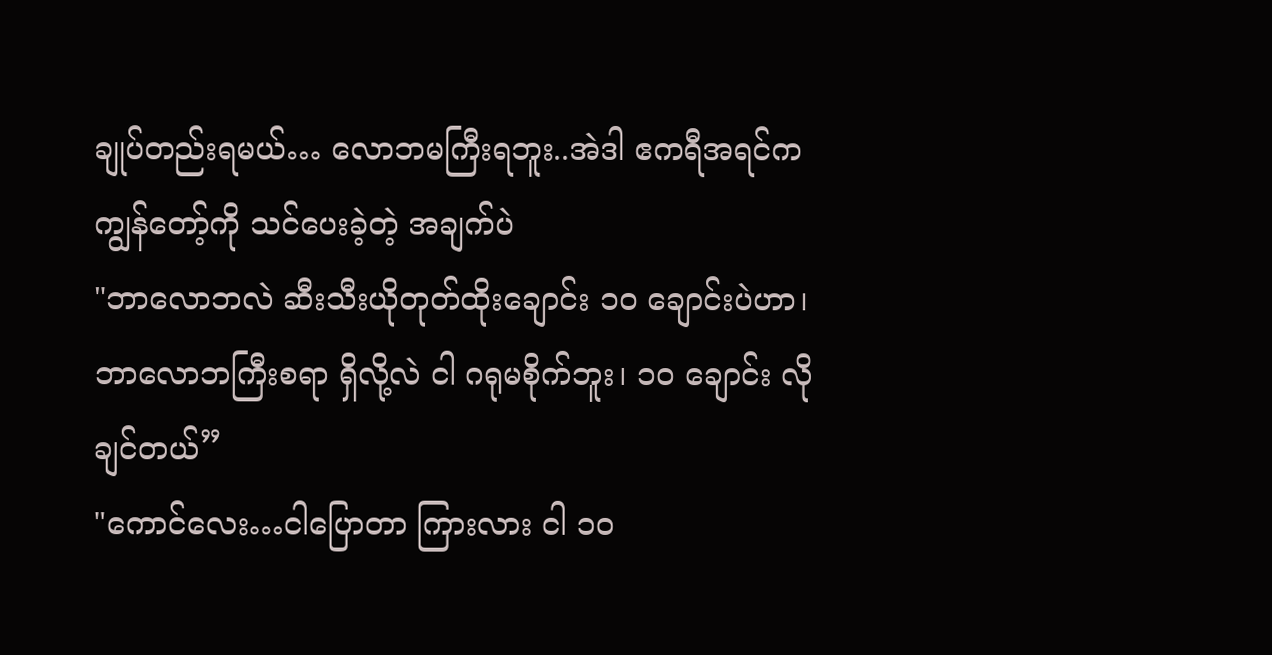ချုပ်တည်းရမယ်… လောဘမကြီးရဘူး..အဲဒါ ဧကရီအရင်က ကျွန်တော့်ကို သင်ပေးခဲ့တဲ့ အချက်ပဲ
"ဘာလောဘလဲ ဆီးသီးယိုတုတ်ထိုးချောင်း ၁၀ ချောင်းပဲဟာ၊ ဘာလောဘကြီးစရာ ရှိလို့လဲ ငါ ဂရုမစိုက်ဘူး၊ ၁၀ ချောင်း လိုချင်တယ်”
"ကောင်လေး…ငါပြောတာ ကြားလား ငါ ၁၀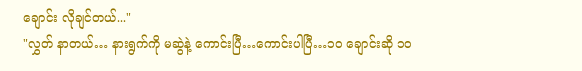ချောင်း လိုချင်တယ်..."
"လွှတ် နာတယ်… နားရွက်ကို မဆွဲနဲ့ ကောင်းပြီ…ကောင်းပါပြီ…၁၀ ချောင်းဆို ၁၀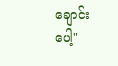ချောင်းပေါ့"